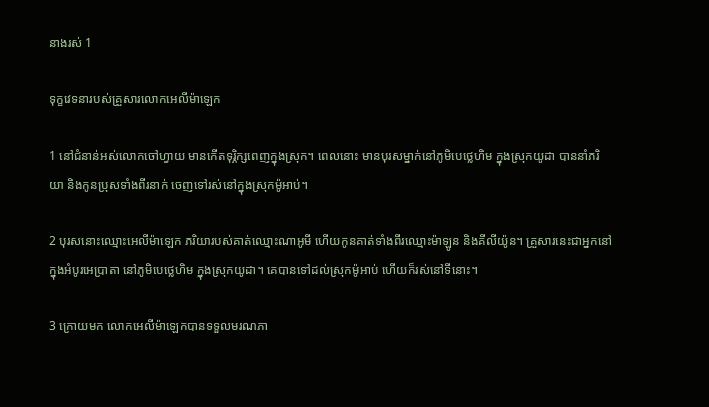នាងរស់ 1

ទុក្ខវេទនារបស់គ្រួសារលោកអេលី‌ម៉ាឡេក

1 នៅជំនាន់អស់លោកចៅហ្វាយ មានកើតទុរ្ភិក្សពេញក្នុងស្រុក។ ពេលនោះ មានបុរសម្នាក់នៅភូមិបេថ្លេ‌ហិម ក្នុងស្រុកយូដា បាននាំភរិយា និងកូនប្រុសទាំងពីរនាក់ ចេញទៅរស់នៅក្នុងស្រុកម៉ូអាប់។

2 បុរសនោះឈ្មោះអេលី‌ម៉ាឡេក ភរិយារបស់គាត់ឈ្មោះណាអូមី ហើយកូនគាត់ទាំងពីរឈ្មោះម៉ាឡូន និងគីលី‌យ៉ូន។ គ្រួសារនេះជាអ្នកនៅក្នុងអំបូរអេប្រា‌តា នៅភូមិបេថ្លេ‌ហិម ក្នុងស្រុកយូដា។ គេបានទៅដល់ស្រុកម៉ូអាប់ ហើយក៏រស់នៅទីនោះ។

3 ក្រោយមក លោកអេលី‌ម៉ាឡេកបានទទួលមរណ‌ភា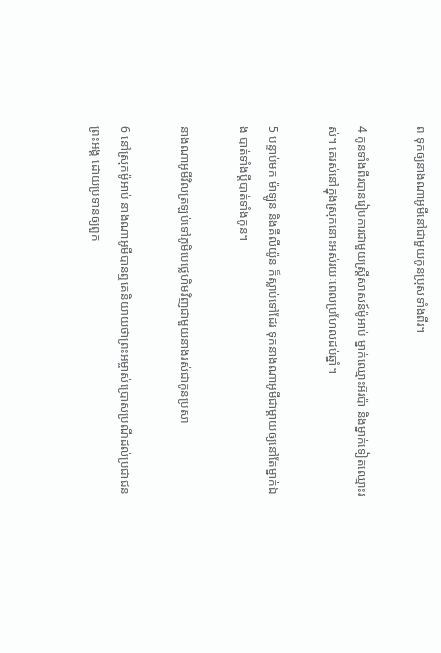ព ទុកឲ្យនាងណាអូមីនៅជាមួយកូនប្រុសទាំងពីរ។

4 កូនទាំងពីរបានរៀប‌ការជាមួយស្ត្រីសាសន៍ម៉ូអាប់ ម្នាក់ឈ្មោះអ៊រប៉ា និងម្នាក់ទៀតឈ្មោះរស់។ គេរស់នៅក្នុងស្រុកនោះអស់រយៈពេលប្រហែលដប់ឆ្នាំ។

5 បន្ទាប់មក ម៉ាឡូន និងគីលី‌យ៉ូន ក៏ស្លាប់ទៅដែរ ទុកនាងណាអូមីជាម្ដាយឲ្យនៅតែម្នាក់ឯង បាត់ទាំងប្ដីបាត់ទាំងកូន។

នាងណាអូមីវិលត្រឡប់ទៅភូមិបេថ្លេ‌ហិមវិញជាមួយនាងរស់ជាកូនប្រសា

6 នៅស្រុកម៉ូអាប់ នាងណាអូមីបានឮគេនិយាយថាព្រះ‌អម្ចាស់ប្រោស‌ប្រណីដល់ប្រជា‌ជនព្រះ‌អង្គ ដោយប្រទានឲ្យពួក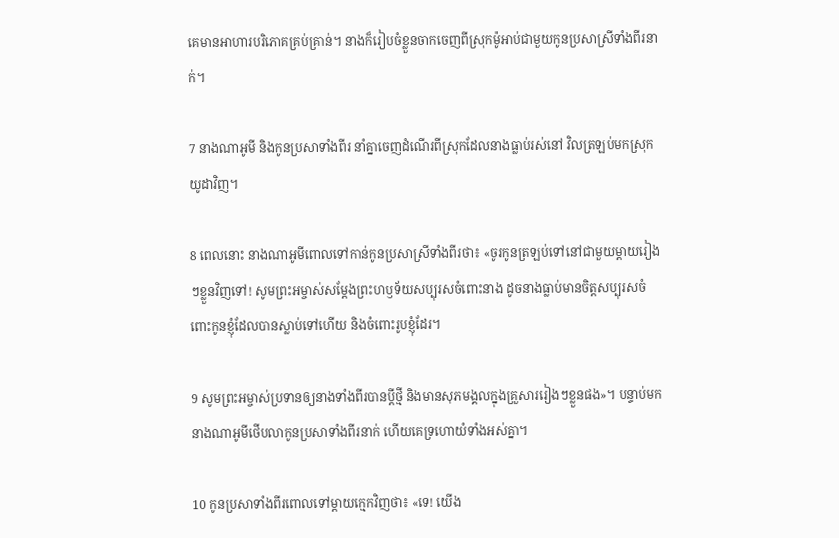គេមានអាហារបរិភោគគ្រប់គ្រាន់។ នាងក៏រៀបចំខ្លួនចាកចេញពីស្រុកម៉ូអាប់ជាមួយកូនប្រសាស្រីទាំងពីរនាក់។

7 នាងណាអូមី និងកូនប្រសាទាំងពីរ នាំគ្នាចេញដំណើរពីស្រុកដែលនាងធ្លាប់រស់នៅ វិលត្រឡប់មកស្រុកយូដាវិញ។

8 ពេលនោះ នាងណាអូមីពោលទៅកាន់កូនប្រសាស្រីទាំងពីរថា៖ «ចូរកូនត្រឡប់ទៅនៅជាមួយម្ដាយរៀងៗខ្លួនវិញទៅ! សូមព្រះ‌អម្ចាស់សម្តែងព្រះ‌ហឫទ័យសប្បុរសចំពោះនាង ដូចនាងធ្លាប់មានចិត្តសប្បុរសចំពោះកូនខ្ញុំដែលបានស្លាប់ទៅហើយ និងចំពោះរូបខ្ញុំដែរ។

9 សូមព្រះ‌អម្ចាស់ប្រទានឲ្យនាងទាំងពីរបានប្ដីថ្មី និងមានសុភមង្គលក្នុងគ្រួសាររៀងៗខ្លួនផង»។ បន្ទាប់មក នាងណាអូមីថើបលាកូនប្រសាទាំងពីរនាក់ ហើយគេទ្រហោយំទាំងអស់គ្នា។

10 កូនប្រសាទាំងពីរពោលទៅម្ដាយក្មេកវិញថា៖ «ទេ! យើង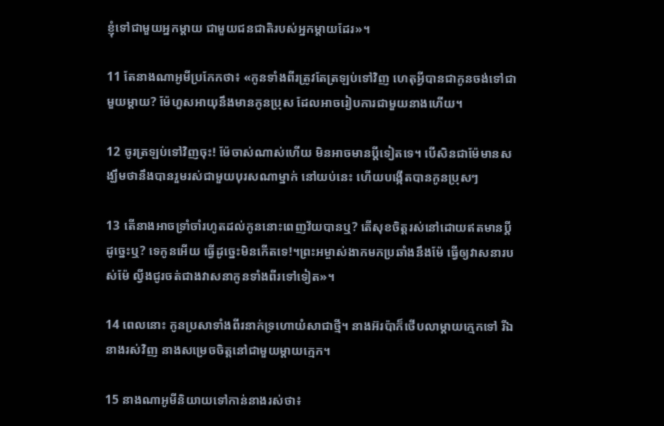ខ្ញុំទៅជាមួយអ្នកម្ដាយ ជាមួយជន‌ជាតិរបស់អ្នកម្ដាយដែរ»។

11 តែនាងណាអូមីប្រកែកថា៖ «កូនទាំងពីរត្រូវតែត្រឡប់ទៅវិញ ហេតុអ្វីបានជាកូនចង់ទៅជាមួយម្ដាយ? ម៉ែហួសអាយុនឹងមានកូនប្រុស ដែលអាចរៀប‌ការជាមួយនាងហើយ។

12 ចូរត្រឡប់ទៅវិញចុះ! ម៉ែចាស់ណាស់ហើយ មិនអាចមានប្ដីទៀតទេ។ បើសិនជាម៉ែមានសង្ឃឹមថានឹងបានរួមរស់ជាមួយបុរសណាម្នាក់ នៅយប់នេះ ហើយបង្កើតបានកូនប្រុសៗ

13 តើនាងអាចទ្រាំចាំរហូតដល់កូននោះពេញវ័យបានឬ? តើសុខចិត្តរស់នៅដោយឥតមានប្ដីដូច្នេះឬ? ទេកូនអើយ ធ្វើដូច្នេះមិនកើតទេ!។ព្រះ‌អម្ចាស់ងាកមកប្រឆាំងនឹងម៉ែ ធ្វើឲ្យវាសនារបស់ម៉ែ ល្វីងជូរចត់ជាងវាសនាកូនទាំងពីរទៅទៀត»។

14 ពេលនោះ កូនប្រសាទាំងពីរនាក់ទ្រហោយំសាជាថ្មី។ នាងអ៊រប៉ាក៏ថើបលាម្ដាយក្មេកទៅ រីឯនាងរស់វិញ នាងសម្រេចចិត្តនៅជាមួយម្ដាយក្មេក។

15 នាងណាអូមីនិយាយទៅកាន់នាងរស់ថា៖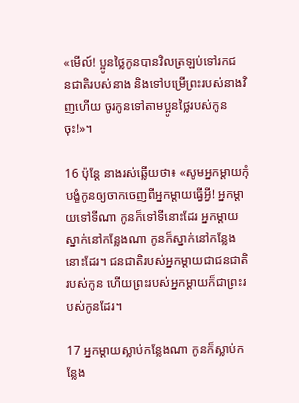«មើល៍! ប្អូនថ្លៃកូនបានវិលត្រឡប់ទៅរកជន‌ជាតិរបស់នាង និងទៅបម្រើព្រះរបស់នាងវិញហើយ ចូរកូនទៅតាមប្អូនថ្លៃរបស់កូនចុះ!»។

16 ប៉ុន្តែ នាងរស់ឆ្លើយថា៖ «សូមអ្នកម្ដាយកុំបង្ខំកូនឲ្យចាកចេញពីអ្នកម្ដាយធ្វើអ្វី! អ្នកម្ដាយទៅទីណា កូនក៏ទៅទីនោះដែរ អ្នកម្ដាយស្នាក់នៅកន្លែងណា កូនក៏ស្នាក់នៅកន្លែងនោះដែរ។ ជន‌ជាតិរបស់អ្នកម្ដាយជាជន‌ជាតិរបស់កូន ហើយព្រះរបស់អ្នកម្ដាយក៏ជាព្រះរបស់កូនដែរ។

17 អ្នកម្ដាយស្លាប់កន្លែងណា កូនក៏ស្លាប់កន្លែង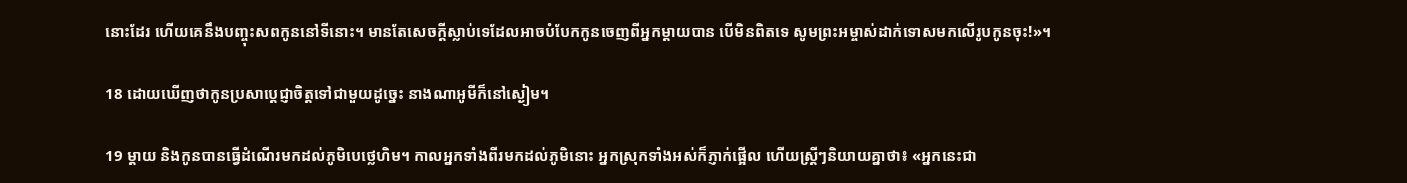នោះដែរ ហើយគេនឹងបញ្ចុះសពកូននៅទីនោះ។ មានតែសេចក្ដីស្លាប់ទេដែលអាចបំបែកកូនចេញពីអ្នកម្ដាយបាន បើមិនពិតទេ សូមព្រះ‌អម្ចាស់ដាក់ទោសមកលើរូបកូនចុះ!»។

18 ដោយឃើញថាកូនប្រសាប្ដេជ្ញាចិត្តទៅជាមួយដូច្នេះ នាងណាអូមីក៏នៅស្ងៀម។

19 ម្ដាយ និងកូនបានធ្វើដំណើរមកដល់ភូមិបេថ្លេ‌ហិម។ កាលអ្នកទាំងពីរមកដល់ភូមិនោះ អ្នកស្រុកទាំងអស់ក៏ភ្ញាក់ផ្អើល ហើយស្ត្រីៗនិយាយគ្នាថា៖ «អ្នកនេះជា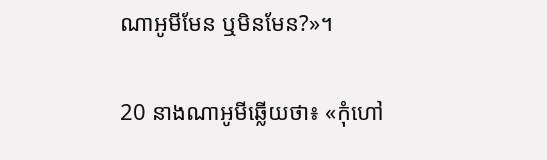ណាអូមីមែន ឬមិនមែន?»។

20 នាងណាអូមីឆ្លើយថា៖ «កុំហៅ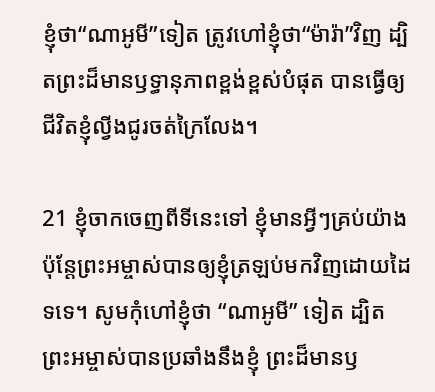ខ្ញុំថា“ណាអូមី”ទៀត ត្រូវហៅខ្ញុំថា“ម៉ារ៉ា”វិញ ដ្បិតព្រះដ៏មានឫទ្ធា‌នុភាពខ្ពង់‌ខ្ពស់បំផុត បានធ្វើឲ្យជីវិតខ្ញុំល្វីងជូរចត់ក្រៃ‌លែង។

21 ខ្ញុំចាកចេញពីទីនេះទៅ ខ្ញុំមានអ្វីៗគ្រប់យ៉ាង ប៉ុន្តែព្រះ‌អម្ចាស់បានឲ្យខ្ញុំត្រឡប់មកវិញដោយដៃទទេ។ សូមកុំហៅខ្ញុំថា “ណាអូមី” ទៀត ដ្បិតព្រះ‌អម្ចាស់បានប្រឆាំងនឹងខ្ញុំ ព្រះដ៏មានឫ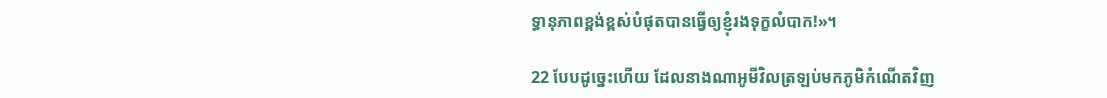ទ្ធា‌នុភាពខ្ពង់‌ខ្ពស់បំផុតបានធ្វើឲ្យខ្ញុំរងទុក្ខលំបាក!»។

22 បែបដូច្នេះហើយ ដែលនាងណាអូមីវិលត្រឡប់មកភូមិកំណើតវិញ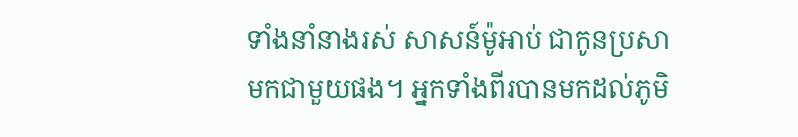ទាំងនាំនាងរស់ សាសន៍ម៉ូអាប់ ជាកូនប្រសាមកជាមួយផង។ អ្នកទាំងពីរបានមកដល់ភូមិ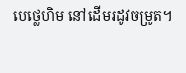បេថ្លេ‌ហិម នៅដើមរដូវចម្រូត។